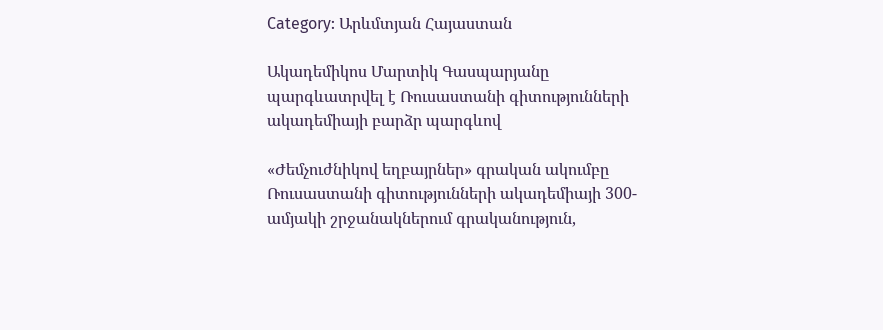Category: Արևմտյան Հայաստան

Ակադեմիկոս Մարտիկ Գասպարյանը պարգևատրվել է Ռուսաստանի գիտությունների ակադեմիայի բարձր պարգևով

«Ժեմչուժնիկով եղբայրներ» գրական ակումբը Ռուսաստանի գիտությունների ակադեմիայի 300-ամյակի շրջանակներում գրականություն,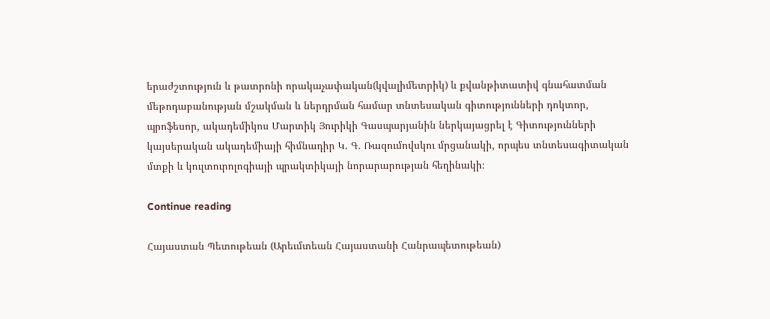երաժշտություն և թատրոնի որակաչափական(կվալիմետրիկ) և քվանթիտատիվ գնահատման մեթոդաբանության մշակման և ներդրման համար տնտեսական գիտությունների դոկտոր, պրոֆեսոր, ակադեմիկոս Մարտիկ Յուրիկի Գասպարյանին ներկայացրել է Գիտությունների կայսերական ակադեմիայի հիմնադիր Կ. Գ. Ռազումովսկու մրցանակի, որպես տնտեսագիտական մտքի և կուլտուրոլոգիայի պրակտիկայի նորարարության հեղինակի։

Continue reading

Հայաստան Պետութեան (Արեւմտեան Հայաստանի Հանրապետութեան)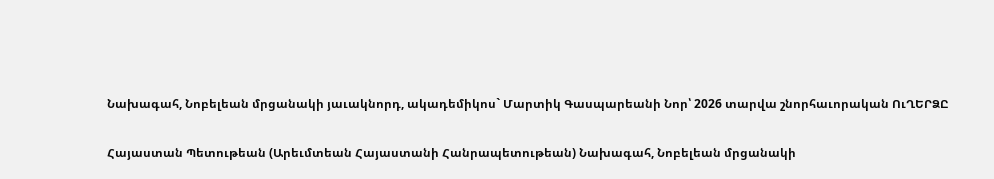Նախագահ, Նոբելեան մրցանակի յաւակնորդ, ակադեմիկոս` Մարտիկ Գասպարեանի Նոր՝ 2026 տարվա շնորհաւորական ՈւՂԵՐՁԸ

Հայաստան Պետութեան (Արեւմտեան Հայաստանի Հանրապետութեան) Նախագահ, Նոբելեան մրցանակի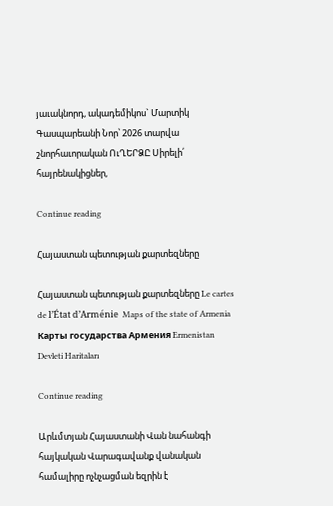յաւակնորդ, ակադեմիկոս` Մարտիկ Գասպարեանի Նոր՝ 2026 տարվա շնորհաւորական ՈւՂԵՐՁԸ Սիրելի՛ հայրենակիցներ,

Continue reading

Հայաստան պետության քարտեզները

Հայաստան պետության քարտեզները Le cartes de l’État d’Arménie  Maps of the state of Armenia Карты государства Армения Ermenistan Devleti Haritaları

Continue reading

Արևմտյան Հայաստանի Վան նահանգի հայկական Վարագավանք վանական համալիրը ոչնչացման եզրին է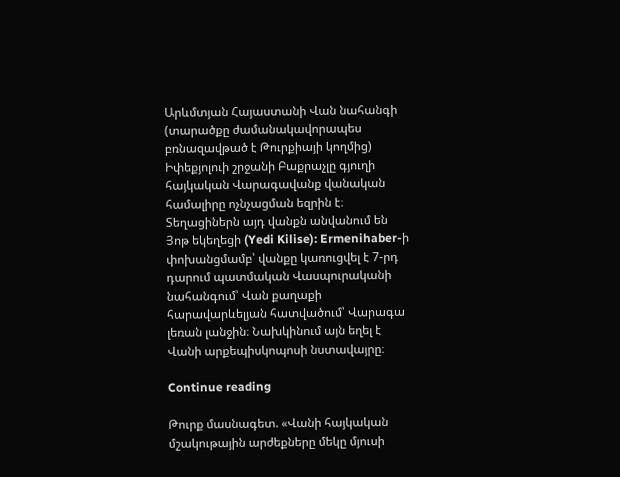Արևմտյան Հայաստանի Վան նահանգի (տարածքը ժամանակավորապես բռնազավթած է Թուրքիայի կողմից) Իփեքյոլուի շրջանի Բաքրաչլը գյուղի հայկական Վարագավանք վանական համալիրը ոչնչացման եզրին է։ Տեղացիներն այդ վանքն անվանում են Յոթ եկեղեցի (Yedi Kilise): Ermenihaber-ի փոխանցմամբ՝ վանքը կառուցվել է 7-րդ դարում պատմական Վասպուրականի նահանգում՝ Վան քաղաքի հարավարևելյան հատվածում՝ Վարագա լեռան լանջին։ Նախկինում այն եղել է Վանի արքեպիսկոպոսի նստավայրը։

Continue reading

Թուրք մասնագետ. «Վանի հայկական մշակութային արժեքները մեկը մյուսի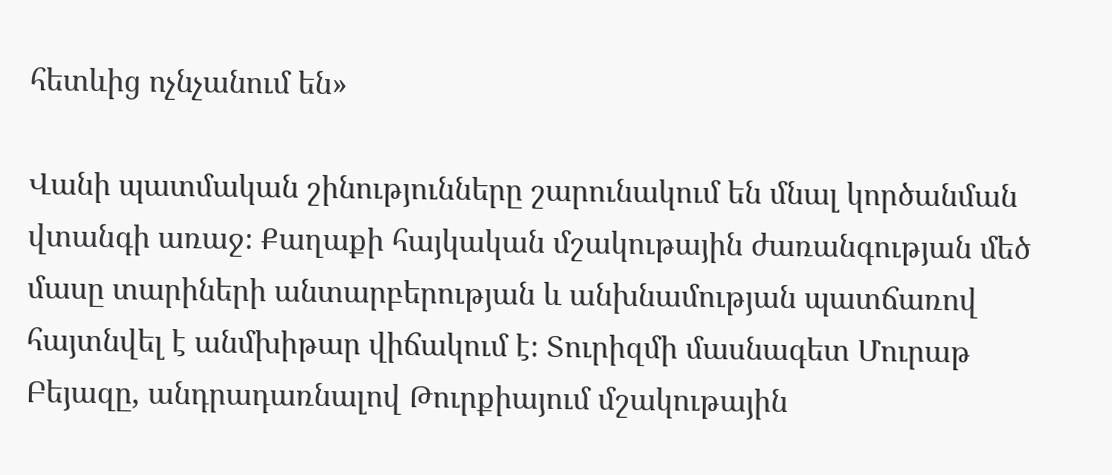հետևից ոչնչանում են»

Վանի պատմական շինությունները շարունակում են մնալ կործանման վտանգի առաջ։ Քաղաքի հայկական մշակութային ժառանգության մեծ մասը տարիների անտարբերության և անխնամության պատճառով հայտնվել է անմխիթար վիճակում է։ Տուրիզմի մասնագետ Մուրաթ Բեյազը, անդրադառնալով Թուրքիայում մշակութային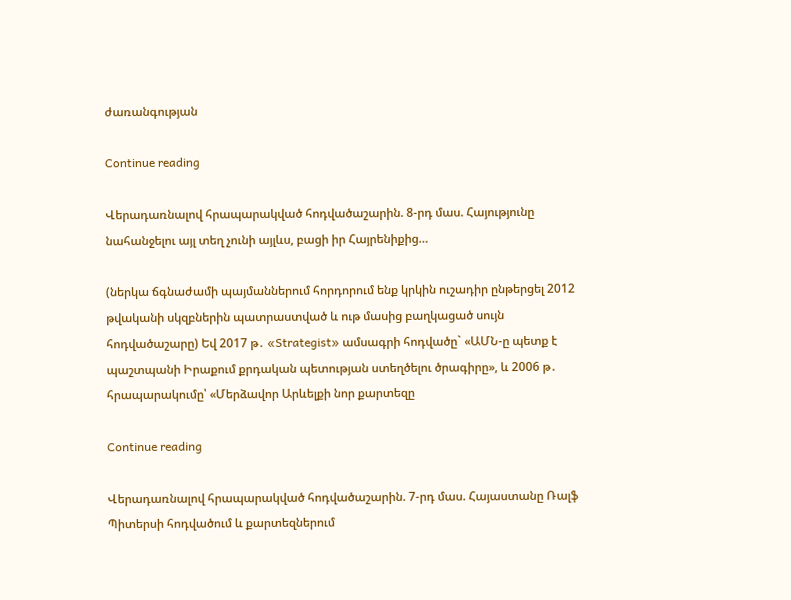ժառանգության

Continue reading

Վերադառնալով հրապարակված հոդվածաշարին. 8-րդ մաս. Հայությունը նահանջելու այլ տեղ չունի այլևս, բացի իր Հայրենիքից…

(ներկա ճգնաժամի պայմաններում հորդորում ենք կրկին ուշադիր ընթերցել 2012 թվականի սկզբներին պատրաստված և ութ մասից բաղկացած սույն հոդվածաշարը) Եվ 2017 թ․ «Strategist» ամսագրի հոդվածը` «ԱՄՆ-ը պետք է պաշտպանի Իրաքում քրդական պետության ստեղծելու ծրագիրը», և 2006 թ․ հրապարակումը՝ «Մերձավոր Արևելքի նոր քարտեզը

Continue reading

Վերադառնալով հրապարակված հոդվածաշարին. 7-րդ մաս. Հայաստանը Ռալֆ Պիտերսի հոդվածում և քարտեզներում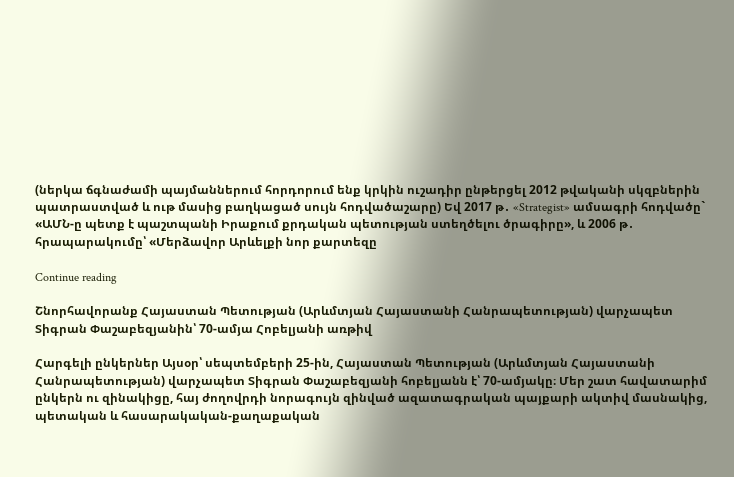(ներկա ճգնաժամի պայմաններում հորդորում ենք կրկին ուշադիր ընթերցել 2012 թվականի սկզբներին պատրաստված և ութ մասից բաղկացած սույն հոդվածաշարը) Եվ 2017 թ․ «Strategist» ամսագրի հոդվածը` «ԱՄՆ-ը պետք է պաշտպանի Իրաքում քրդական պետության ստեղծելու ծրագիրը», և 2006 թ․ հրապարակումը՝ «Մերձավոր Արևելքի նոր քարտեզը

Continue reading

Շնորհավորանք Հայաստան Պետության (Արևմտյան Հայաստանի Հանրապետության) վարչապետ Տիգրան Փաշաբեզյանին՝ 70-ամյա Հոբելյանի առթիվ

Հարգելի ընկերներ Այսօր՝ սեպտեմբերի 25-ին, Հայաստան Պետության (Արևմտյան Հայաստանի Հանրապետության) վարչապետ Տիգրան Փաշաբեզյանի հոբելյանն է՝ 70-ամյակը։ Մեր շատ հավատարիմ ընկերն ու զինակիցը, հայ ժողովրդի նորագույն զինված ազատագրական պայքարի ակտիվ մասնակից, պետական և հասարակական-քաղաքական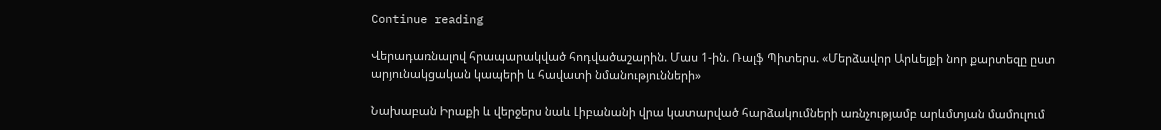Continue reading

Վերադառնալով հրապարակված հոդվածաշարին. Մաս 1-ին. Ռալֆ Պիտերս. «Մերձավոր Արևելքի նոր քարտեզը ըստ արյունակցական կապերի և հավատի նմանությունների»

Նախաբան Իրաքի և վերջերս նաև Լիբանանի վրա կատարված հարձակումների առնչությամբ արևմտյան մամուլում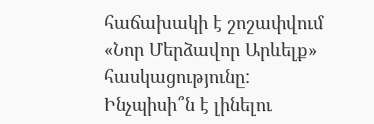հաճախակի է շոշափվում «Նոր Մերձավոր Արևելք» հասկացությունը: Ինչպիսի՞ն է լինելու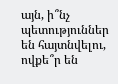այն, ի՞նչ պետություններ են հայտնվելու, ովքե՞ր են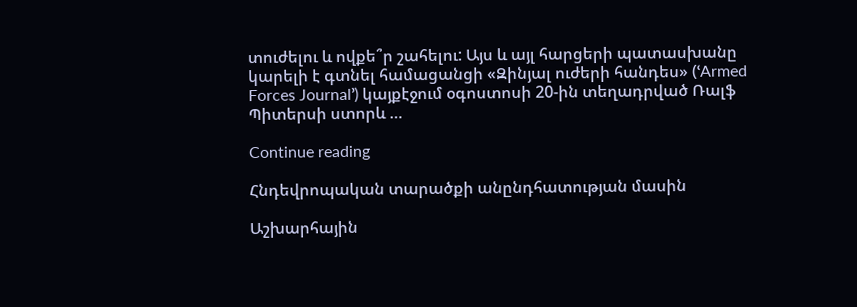տուժելու և ովքե՞ր շահելու: Այս և այլ հարցերի պատասխանը կարելի է գտնել համացանցի «Զինյալ ուժերի հանդես» (ՙArmed Forces Journal՚) կայքէջում օգոստոսի 20-ին տեղադրված Ռալֆ Պիտերսի ստորև …

Continue reading

Հնդեվրոպական տարածքի անընդհատության մասին

Աշխարհային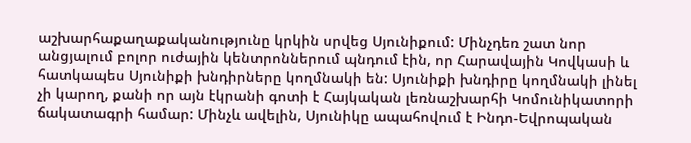աշխարհաքաղաքականությունը կրկին սրվեց Սյունիքում: Մինչդեռ շատ նոր անցյալում բոլոր ուժային կենտրոններում պնդում էին, որ Հարավային Կովկասի և հատկապես Սյունիքի խնդիրները կողմնակի են: Սյունիքի խնդիրը կողմնակի լինել չի կարող, քանի որ այն էկրանի գոտի է Հայկական լեռնաշխարհի Կոմունիկատորի ճակատագրի համար: Մինչև ավելին, Սյունիկը ապահովում է Ինդո-Եվրոպական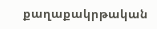քաղաքակրթական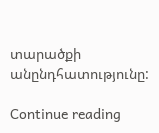տարածքի անընդհատությունը:

Continue reading